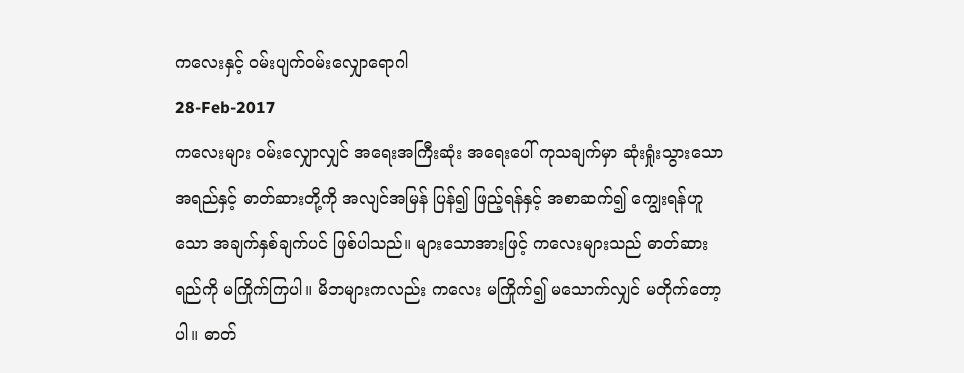ကလေးနှင့် ဝမ်းပျက်ဝမ်းလျှောရောဂါ
28-Feb-2017
ကလေးများ ဝမ်းလျှောလျှင် အရေးအကြီးဆုံး အရေးပေါ် ကုသချက်မှာ ဆုံးရှုံးသွားသော အရည်နှင့် ဓာတ်ဆားတို့ကို အလျင်အမြန် ပြန်၍ ဖြည့်ရန်နှင့် အစာဆက်၍ ကျွေးရန်ဟူသော အချက်နှစ်ချက်ပင် ဖြစ်ပါသည်။ များသောအားဖြင့် ကလေးများသည် ဓာတ်ဆားရည်ကို မကြိုက်ကြပါ။ မိဘများကလည်း ကလေး မကြိုက်၍ မသောက်လျှင် မတိုက်တော့ပါ။ ဓာတ်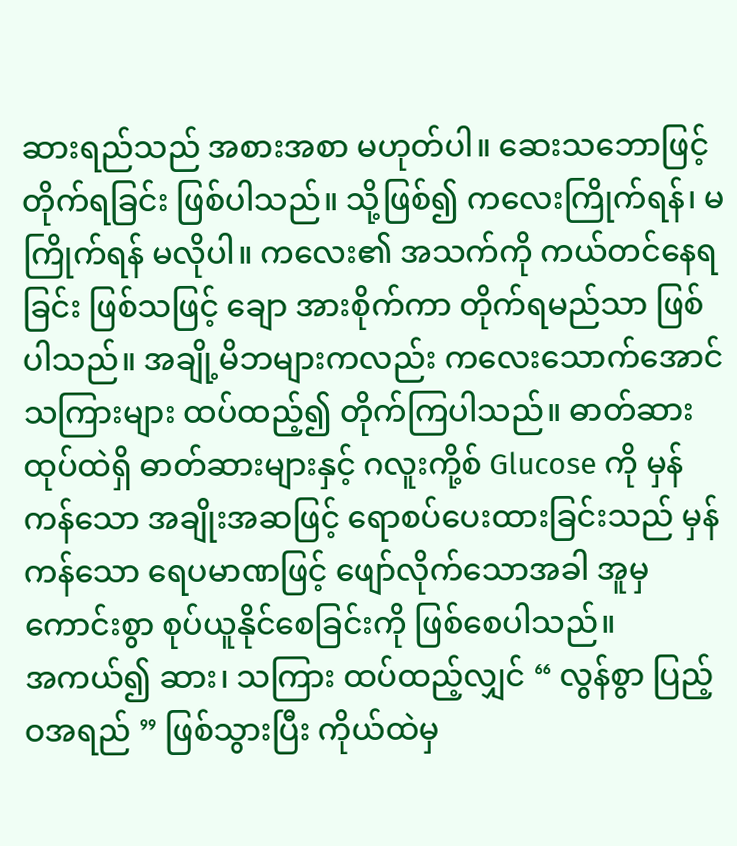ဆားရည်သည် အစားအစာ မဟုတ်ပါ။ ဆေးသဘောဖြင့် တိုက်ရခြင်း ဖြစ်ပါသည်။ သို့ဖြစ်၍ ကလေးကြိုက်ရန်၊ မကြိုက်ရန် မလိုပါ။ ကလေး၏ အသက်ကို ကယ်တင်နေရခြင်း ဖြစ်သဖြင့် ချော အားစိုက်ကာ တိုက်ရမည်သာ ဖြစ်ပါသည်။ အချို့မိဘများကလည်း ကလေးသောက်အောင် သကြားများ ထပ်ထည့်၍ တိုက်ကြပါသည်။ ဓာတ်ဆားထုပ်ထဲရှိ ဓာတ်ဆားများနှင့် ဂလူးကို့စ် Glucose ကို မှန်ကန်သော အချိုးအဆဖြင့် ရောစပ်ပေးထားခြင်းသည် မှန်ကန်သော ရေပမာဏဖြင့် ဖျော်လိုက်သောအခါ အူမှ ကောင်းစွာ စုပ်ယူနိုင်စေခြင်းကို ဖြစ်စေပါသည်။
အကယ်၍ ဆား၊ သကြား ထပ်ထည့်လျှင် “ လွန်စွာ ပြည့်ဝအရည် ” ဖြစ်သွားပြီး ကိုယ်ထဲမှ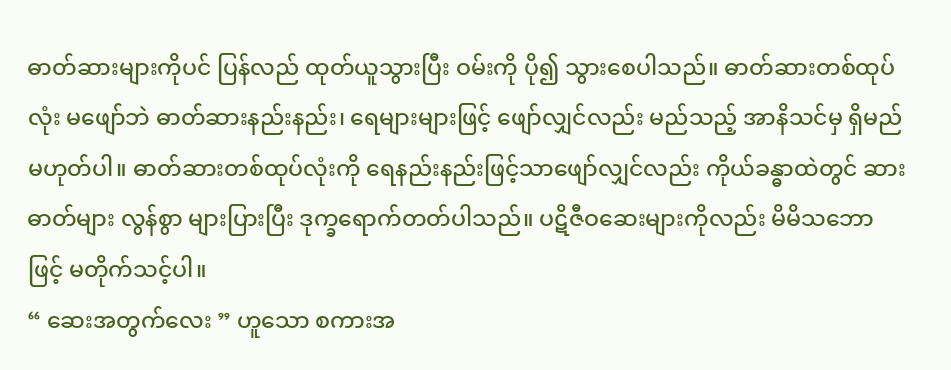ဓာတ်ဆားများကိုပင် ပြန်လည် ထုတ်ယူသွားပြီး ဝမ်းကို ပို၍ သွားစေပါသည်။ ဓာတ်ဆားတစ်ထုပ်လုံး မဖျော်ဘဲ ဓာတ်ဆားနည်းနည်း၊ ရေများများဖြင့် ဖျော်လျှင်လည်း မည်သည့် အာနိသင်မှ ရှိမည် မဟုတ်ပါ။ ဓာတ်ဆားတစ်ထုပ်လုံးကို ရေနည်းနည်းဖြင့်သာဖျော်လျှင်လည်း ကိုယ်ခန္ဓာထဲတွင် ဆားဓာတ်များ လွန်စွာ များပြားပြီး ဒုက္ခရောက်တတ်ပါသည်။ ပဋိဇီဝဆေးများကိုလည်း မိမိသဘောဖြင့် မတိုက်သင့်ပါ။
“ ဆေးအတွက်လေး ” ဟူသော စကားအ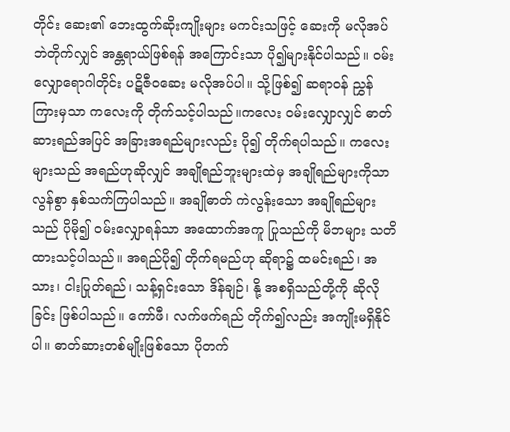တိုင်း ဆေး၏ ဘေးထွက်ဆိုးကျိုးများ မကင်းသဖြင့် ဆေးကို မလိုအပ်ဘဲတိုက်လျှင် အန္တရာယ်ဖြစ်ရန် အကြောင်းသာ ပို၍များနိုင်ပါသည်။ ဝမ်းလျှောရောဂါတိုင်း ပဋိဇီဝဆေး မလိုအပ်ပါ။ သို့ဖြစ်၍ ဆရာဝန် ညွှန်ကြားမှသာ ကလေးကို တိုက်သင့်ပါသည်။ကလေး ဝမ်းလျှောလျှင် ဓာတ်ဆားရည်အပြင် အခြားအရည်များလည်း ပို၍ တိုက်ရပါသည်။ ကလေးများသည် အရည်ဟုဆိုလျှင် အချိုရည်ဘူးများထဲမှ အချိုရည်များကိုသာ လွန်စွာ နှစ်သက်ကြပါသည်။ အချိုဓာတ် ကဲလွန်းသော အချိုရည်များသည် ပိုမို၍ ဝမ်းလျှောရန်သာ အထောက်အကူ ပြုသည်ကို မိဘများ သတိထားသင့်ပါသည်။ အရည်ပို၍ တိုက်ရမည်ဟု ဆိုရာ၌ ထမင်းရည်၊ အသား၊ ငါးပြုတ်ရည်၊ သန့်ရှင်းသော ဒိန်ချဉ်၊ နို့ အစရှိသည်တို့ကို ဆိုလိုခြင်း ဖြစ်ပါသည်။ ကော်ဖီ၊ လက်ဖက်ရည် တိုက်၍လည်း အကျိုးမရှိနိုင်ပါ။ ဓာတ်ဆားတစ်မျိုးဖြစ်သော ပိုတက်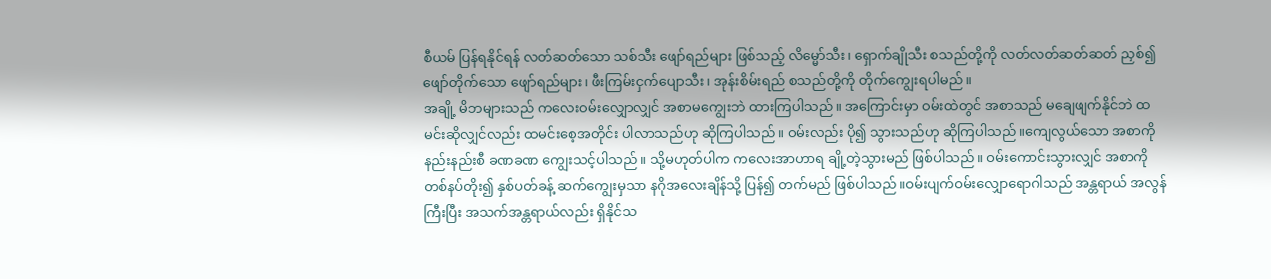စီယမ် ပြန်ရနိုင်ရန် လတ်ဆတ်သော သစ်သီး ဖျော်ရည်များ ဖြစ်သည့် လိမ္မော်သီး၊ ရှောက်ချိုသီး စသည်တို့ကို လတ်လတ်ဆတ်ဆတ် ညှစ်၍ ဖျော်တိုက်သော ဖျော်ရည်များ၊ ဖီးကြမ်းငှက်ပျောသီး၊ အုန်းစိမ်းရည် စသည်တို့ကို တိုက်ကျွေးရပါမည်။
အချို့ မိဘများသည် ကလေးဝမ်းလျှောလျှင် အစာမကျွေးဘဲ ထားကြပါသည်။ အကြောင်းမှာ ဝမ်းထဲတွင် အစာသည် မချေဖျက်နိုင်ဘဲ ထမင်းဆိုလျှင်လည်း ထမင်းစေ့အတိုင်း ပါလာသည်ဟု ဆိုကြပါသည်။ ဝမ်းလည်း ပို၍ သွားသည်ဟု ဆိုကြပါသည်။ကျေလွယ်သော အစာကို နည်းနည်းစီ ခဏခဏ ကျွေးသင့်ပါသည်။ သို့မဟုတ်ပါက ကလေးအာဟာရ ချို့တဲ့သွားမည် ဖြစ်ပါသည်။ ဝမ်းကောင်းသွားလျှင် အစာကို တစ်နပ်တိုး၍ နှစ်ပတ်ခန့် ဆက်ကျွေးမှသာ နဂိုအလေးချိန်သို့ ပြန်၍ တက်မည် ဖြစ်ပါသည်။ဝမ်းပျက်ဝမ်းလျှောရောဂါသည် အန္တရာယ် အလွန်ကြီးပြီး အသက်အန္တရာယ်လည်း ရှိနိုင်သ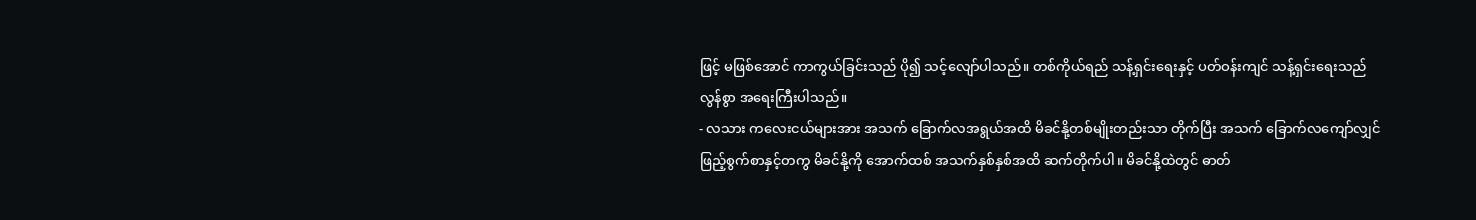ဖြင့် မဖြစ်အောင် ကာကွယ်ခြင်းသည် ပို၍ သင့်လျော်ပါသည်။ တစ်ကိုယ်ရည် သန့်ရှင်းရေးနှင့် ပတ်ဝန်းကျင် သန့်ရှင်းရေးသည် လွန်စွာ အရေးကြီးပါသည်။
- လသား ကလေးငယ်များအား အသက် ခြောက်လအရွယ်အထိ မိခင်နို့တစ်မျိုးတည်းသာ တိုက်ပြီး အသက် ခြောက်လကျော်လျှင် ဖြည့်စွက်စာနှင့်တကွ မိခင်နို့ကို အောက်ထစ် အသက်နှစ်နှစ်အထိ ဆက်တိုက်ပါ။ မိခင်နို့ထဲတွင် ဓာတ်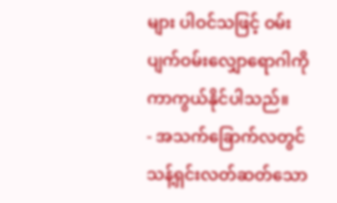များ ပါဝင်သဖြင့် ဝမ်းပျက်ဝမ်းလျှောရောဂါကို ကာကွယ်နိုင်ပါသည်။
- အသက်ခြောက်လတွင် သန့်ရှင်းလတ်ဆတ်သော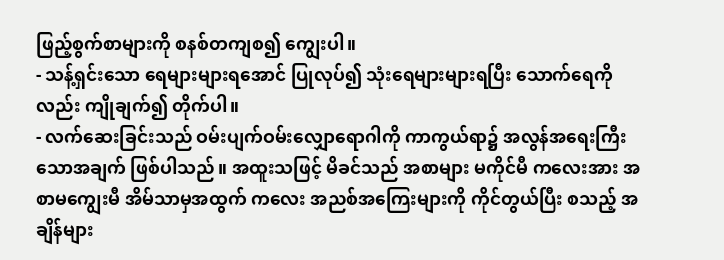ဖြည့်စွက်စာများကို စနစ်တကျစ၍ ကျွေးပါ။
- သန့်ရှင်းသော ရေများများရအောင် ပြုလုပ်၍ သုံးရေများများရပြီး သောက်ရေကိုလည်း ကျိုချက်၍ တိုက်ပါ။
- လက်ဆေးခြင်းသည် ဝမ်းပျက်ဝမ်းလျှောရောဂါကို ကာကွယ်ရာ၌ အလွန်အရေးကြီးသောအချက် ဖြစ်ပါသည်။ အထူးသဖြင့် မိခင်သည် အစာများ မကိုင်မီ ကလေးအား အစာမကျွေးမီ အိမ်သာမှအထွက် ကလေး အညစ်အကြေးများကို ကိုင်တွယ်ပြီး စသည့် အချိန်များ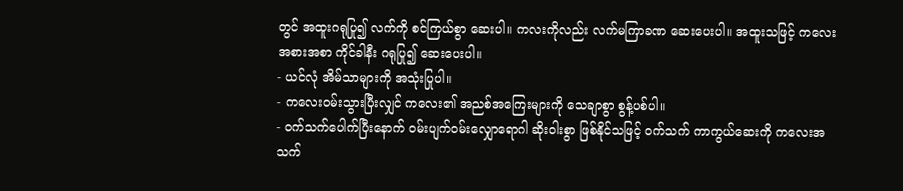တွင် အထူးဂရုပြု၍ လက်ကို စင်ကြယ်စွာ ဆေးပါ။ ကလးကိုလည်း လက်မကြာခဏ ဆေးပေးပါ။ အထူးသဖြင့် ကလေးအစားအစာ ကိုင်ခါနီး ဂရုပြု၍ ဆေးပေးပါ။
- ယင်လုံ အိမ်သာများကို အသုံးပြုပါ။
- ကလေးဝမ်းသွားပြီးလျှင် ကလေး၏ အညစ်အကြေးများကို သေချာစွာ စွန့်ပစ်ပါ။
- ဝက်သက်ပေါက်ပြီးနောက် ဝမ်းပျက်ဝမ်းလျှောရောဂါ ဆိုးဝါးစွာ ဖြစ်နိုင်သဖြင့် ဝက်သက် ကာကွယ်ဆေးကို ကလေးအသက်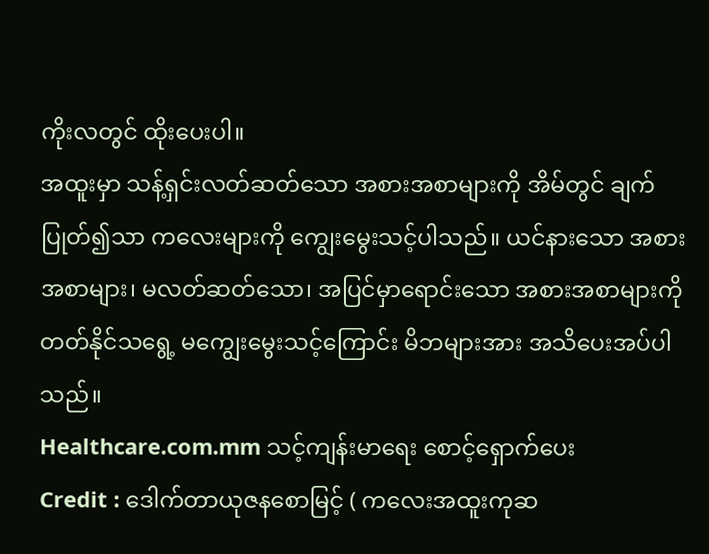ကိုးလတွင် ထိုးပေးပါ။
အထူးမှာ သန့်ရှင်းလတ်ဆတ်သော အစားအစာများကို အိမ်တွင် ချက်ပြုတ်၍သာ ကလေးများကို ကျွေးမွေးသင့်ပါသည်။ ယင်နားသော အစားအစာများ၊ မလတ်ဆတ်သော၊ အပြင်မှာရောင်းသော အစားအစာများကို တတ်နိုင်သရွေ့ မကျွေးမွေးသင့်ကြောင်း မိဘများအား အသိပေးအပ်ပါသည်။
Healthcare.com.mm သင့်ကျန်းမာရေး စောင့်ရှောက်ပေး
Credit : ဒေါက်တာယုဇနစောမြင့် ( ကလေးအထူးကုဆ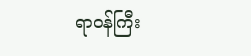ရာဝန်ကြီး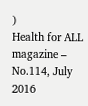)
Health for ALL magazine – No.114, July 2016